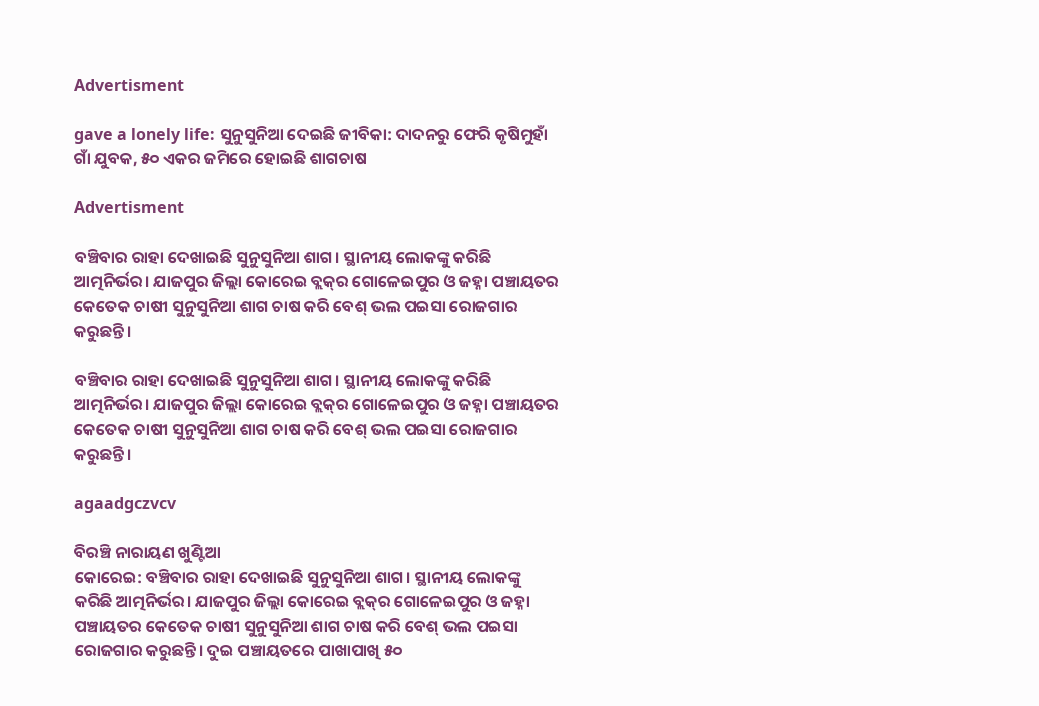Advertisment

gave a lonely life: ସୁନୁସୁନିଆ ଦେଇଛି ଜୀବିକା: ଦାଦନରୁ ଫେରି କୃଷିମୁହାଁ ଗାଁ ଯୁବକ, ୫୦ ଏକର ଜମିରେ ହୋଇଛି ଶାଗଚାଷ

Advertisment

ବଞ୍ଚିବାର ରାହା ଦେଖାଇଛି ସୁନୁସୁନିଆ ଶାଗ। ସ୍ଥାନୀୟ ଲୋକଙ୍କୁ କରିଛି ଆତ୍ମନିର୍ଭର। ଯାଜପୁର ଜିଲ୍ଲା କୋରେଇ ବ୍ଲକ୍‌ର ଗୋଳେଇପୁର ଓ ଜହ୍ନା ପଞ୍ଚାୟତର କେତେକ ଚାଷୀ ସୁନୁସୁନିଆ ଶାଗ ଚାଷ କରି ବେଶ୍‌ ଭଲ ପଇସା ରୋଜଗାର କରୁଛନ୍ତି।

ବଞ୍ଚିବାର ରାହା ଦେଖାଇଛି ସୁନୁସୁନିଆ ଶାଗ। ସ୍ଥାନୀୟ ଲୋକଙ୍କୁ କରିଛି ଆତ୍ମନିର୍ଭର। ଯାଜପୁର ଜିଲ୍ଲା କୋରେଇ ବ୍ଲକ୍‌ର ଗୋଳେଇପୁର ଓ ଜହ୍ନା ପଞ୍ଚାୟତର କେତେକ ଚାଷୀ ସୁନୁସୁନିଆ ଶାଗ ଚାଷ କରି ବେଶ୍‌ ଭଲ ପଇସା ରୋଜଗାର କରୁଛନ୍ତି।

agaadgczvcv

ବିରଞ୍ଚି ନାରାୟଣ ଖୁଣ୍ଟିଆ
କୋରେଇ: ବଞ୍ଚିବାର ରାହା ଦେଖାଇଛି ସୁନୁସୁନିଆ ଶାଗ। ସ୍ଥାନୀୟ ଲୋକଙ୍କୁ କରିଛି ଆତ୍ମନିର୍ଭର। ଯାଜପୁର ଜିଲ୍ଲା କୋରେଇ ବ୍ଲକ୍‌ର ଗୋଳେଇପୁର ଓ ଜହ୍ନା ପଞ୍ଚାୟତର କେତେକ ଚାଷୀ ସୁନୁସୁନିଆ ଶାଗ ଚାଷ କରି ବେଶ୍‌ ଭଲ ପଇସା ରୋଜଗାର କରୁଛନ୍ତି। ଦୁଇ ପଞ୍ଚାୟତରେ ପାଖାପାଖି ୫୦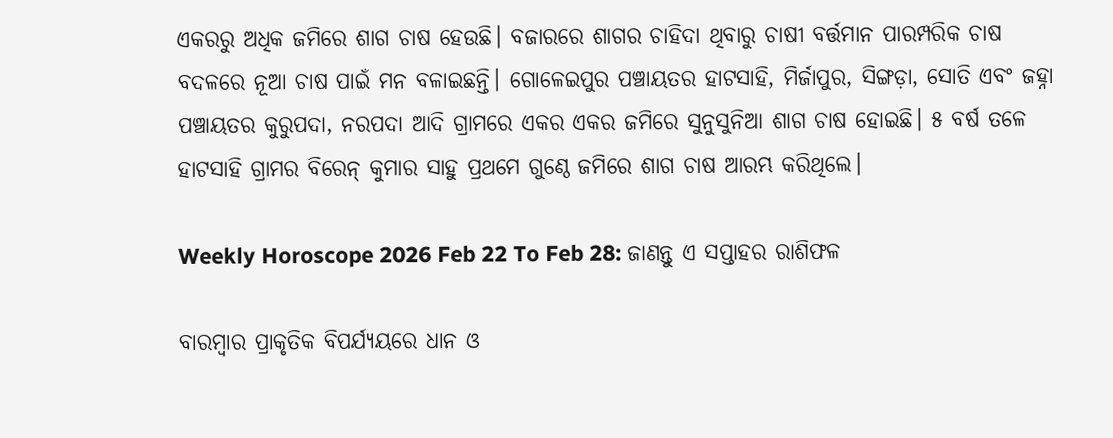ଏକରରୁ ଅଧିକ ଜମିରେ ଶାଗ ଚାଷ ହେଉଛି। ବଜାରରେ ଶାଗର ଚାହିଦା ଥିବାରୁ ଚାଷୀ ବର୍ତ୍ତମାନ ପାରମ୍ପରିକ ଚାଷ ବଦଳରେ ନୂଆ ଚାଷ ପାଇଁ ମନ ବଳାଇଛନ୍ତି। ଗୋଳେଇପୁର ପଞ୍ଚାୟତର ହାଟସାହି, ମିର୍ଜାପୁର, ସିଙ୍ଗଡ଼ା, ସୋତି ଏବଂ ଜହ୍ନା ପଞ୍ଚାୟତର କୁରୁପଦା, ନରପଦା ଆଦି ଗ୍ରାମରେ ଏକର ଏକର ଜମିରେ ସୁନୁସୁନିଆ ଶାଗ ଚାଷ ହୋଇଛି। ୫ ବର୍ଷ ତଳେ ହାଟସାହି ଗ୍ରାମର ବିରେନ୍ କୁମାର ସାହୁ ପ୍ରଥମେ ଗୁଣ୍ଠେ ଜମିରେ ଶାଗ ଚାଷ ଆରମ୍ଭ କରିଥିଲେ।

Weekly Horoscope 2026 Feb 22 To Feb 28: ଜାଣନ୍ତୁ ଏ ସପ୍ତାହର ରାଶିଫଳ

ବାରମ୍ବାର ପ୍ରାକୃତିକ ବିପର୍ଯ୍ୟୟରେ ଧାନ ଓ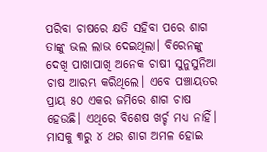ପରିବା ଚାଷରେ କ୍ଷତି ସହିବା ପରେ ଶାଗ ତାଙ୍କୁ ଭଲ ଲାଭ ଦେଇଥିଲା। ବିରେନଙ୍କୁ ଦେଖି ପାଖାପାଖି ଅନେକ ଚାଷୀ ସୁନୁସୁନିଆ ଚାଷ ଆରମ୍ଭ କରିଥିଲେ। ଏବେ ପଞ୍ଚାୟତର ପ୍ରାୟ ୫୦ ଏକର ଜମିରେ ଶାଗ ଚାଷ ହେଉଛି। ଏଥିରେ ବିଶେଷ ଖର୍ଚ୍ଚ ମଧ୍ୟ ନାହିଁ। ମାସକୁ ୩ରୁ ୪ ଥର ଶାଗ ଅମଳ ହୋଇ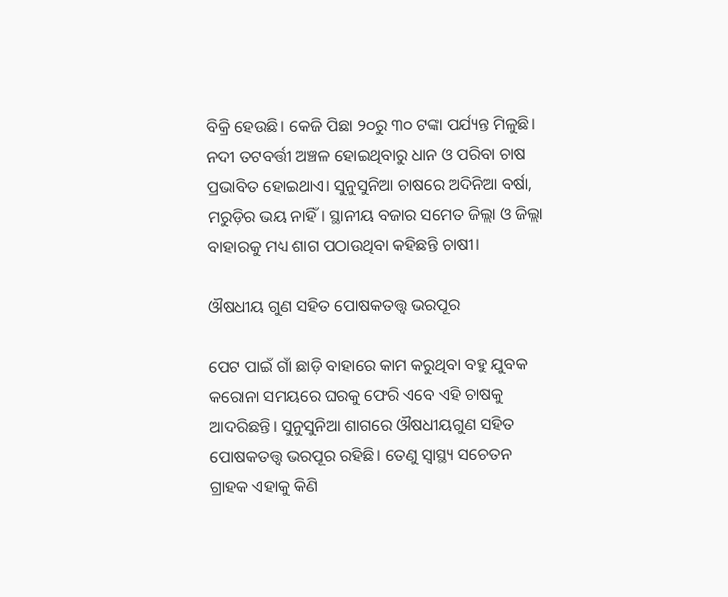ବିକ୍ରି ହେଉଛି। କେଜି ପିଛା ୨୦ରୁ ୩୦ ଟଙ୍କା ପର୍ଯ୍ୟନ୍ତ ମିଳୁଛି। ନଦୀ ତଟବର୍ତ୍ତୀ ଅଞ୍ଚଳ ହୋଇଥିବାରୁ ଧାନ ଓ ପରିବା ଚାଷ ପ୍ରଭାବିତ ହୋଇଥାଏ। ସୁନୁସୁନିଆ ଚାଷରେ ଅଦିନିଆ ବର୍ଷା, ମରୁଡ଼ିର ଭୟ ନାହିଁ। ସ୍ଥାନୀୟ ବଜାର ସମେତ ଜିଲ୍ଲା ଓ ଜିଲ୍ଲା ବାହାରକୁ ମଧ୍ୟ ଶାଗ ପଠାଉଥିବା କହିଛନ୍ତି ଚାଷୀ।

ଔଷଧୀୟ ଗୁଣ ସହିତ ପୋଷକତତ୍ତ୍ବ ଭରପୂର

ପେଟ ପାଇଁ ଗାଁ ଛାଡ଼ି ବାହାରେ କାମ କରୁଥିବା ବହୁ ଯୁବକ କରୋନା ସମୟରେ ଘରକୁ ଫେରି ଏବେ ଏହି ଚାଷକୁ ଆଦରିଛନ୍ତି। ସୁନୁସୁନିଆ ଶାଗରେ ଔଷଧୀୟଗୁଣ ସହିତ ପୋଷକତତ୍ତ୍ବ ଭରପୂର ରହିଛି। ତେଣୁ ସ୍ବାସ୍ଥ୍ୟ ସଚେତନ ଗ୍ରାହକ ଏହାକୁ କିଣି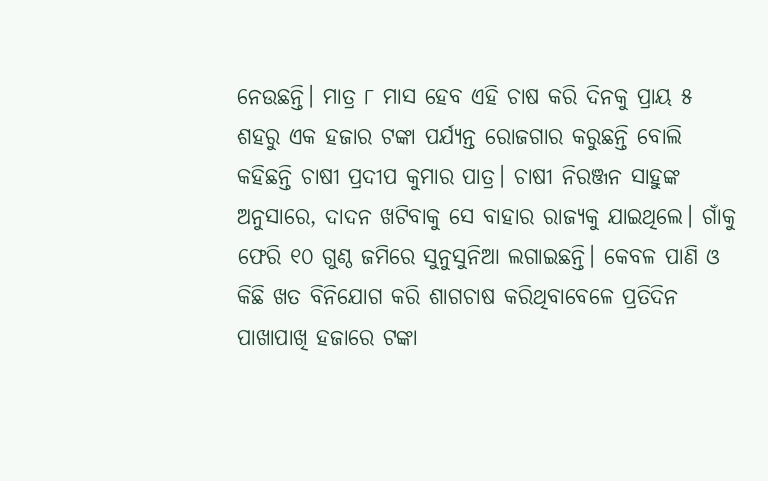ନେଉଛନ୍ତି। ମାତ୍ର ୮ ମାସ ହେବ ଏହି ଚାଷ କରି ଦିନକୁ ପ୍ରାୟ ୫ ଶହରୁ ଏକ ହଜାର ଟଙ୍କା ପର୍ଯ୍ୟନ୍ତ ରୋଜଗାର କରୁଛନ୍ତି ବୋଲି କହିଛନ୍ତି ଚାଷୀ ପ୍ରଦୀପ କୁମାର ପାତ୍ର। ଚାଷୀ ନିରଞ୍ଜନ ସାହୁଙ୍କ ଅନୁସାରେ, ଦାଦନ ଖଟିବାକୁ ସେ ବାହାର ରାଜ୍ୟକୁ ଯାଇଥିଲେ। ଗାଁକୁ ଫେରି ୧୦ ଗୁଣ୍ଠ ଜମିରେ ସୁନୁସୁନିଆ ଲଗାଇଛନ୍ତି। କେବଳ ପାଣି ଓ କିଛି ଖତ ବିନିଯୋଗ କରି ଶାଗଚାଷ କରିଥିବାବେଳେ ପ୍ରତିଦିନ ପାଖାପାଖି ହଜାରେ ଟଙ୍କା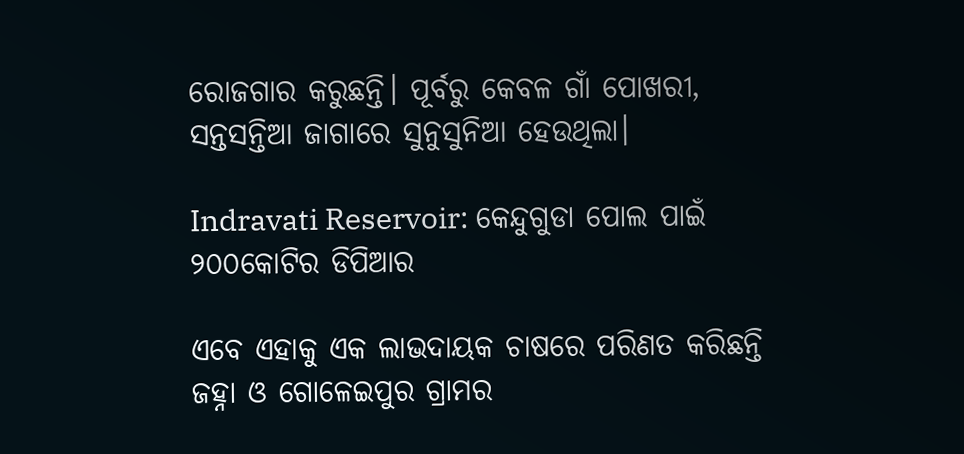ରୋଜଗାର କରୁଛନ୍ତି। ପୂର୍ବରୁ କେବଳ ଗାଁ ପୋଖରୀ, ସନ୍ତସନ୍ତିଆ ଜାଗାରେ ସୁନୁସୁନିଆ ହେଉଥିଲା।

Indravati Reservoir: କେନ୍ଦୁଗୁଡା ପୋଲ ପାଇଁ ୨୦୦କୋଟିର ଡିପିଆର

ଏବେ ଏହାକୁ ଏକ ଲାଭଦାୟକ ଚାଷରେ ପରିଣତ କରିଛନ୍ତି ଜହ୍ନା ଓ ଗୋଳେଇପୁର ଗ୍ରାମର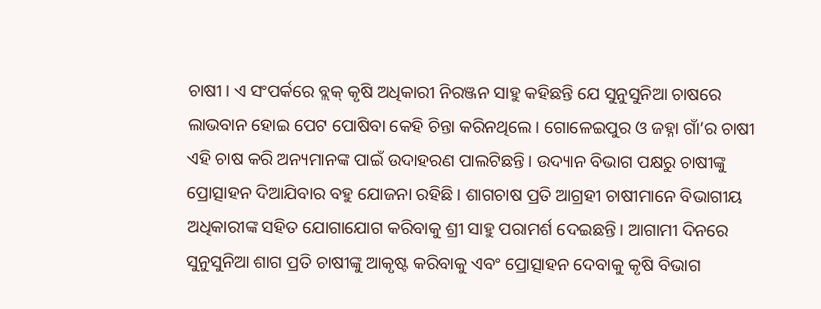ଚାଷୀ। ଏ ସଂପର୍କରେ ବ୍ଲକ୍ କୃଷି ଅଧିକାରୀ ନିରଞ୍ଜନ ସାହୁ କହିଛନ୍ତି ଯେ ସୁନୁସୁନିଆ ଚାଷରେ ଲାଭବାନ ହୋଇ ପେଟ ପୋଷିବା କେହି ଚିନ୍ତା କରିନଥିଲେ। ଗୋଳେଇପୁର ଓ ଜହ୍ନା ଗାଁ’ର ଚାଷୀ ଏହି ଚାଷ କରି ଅନ୍ୟମାନଙ୍କ ପାଇଁ ଉଦାହରଣ ପାଲଟିଛନ୍ତି। ଉଦ୍ୟାନ ବିଭାଗ ପକ୍ଷରୁ ଚାଷୀଙ୍କୁ ପ୍ରୋତ୍ସାହନ ଦିଆଯିବାର ବହୁ ଯୋଜନା ରହିଛି। ଶାଗଚାଷ ପ୍ରତି ଆଗ୍ରହୀ ଚାଷୀମାନେ ବିଭାଗୀୟ ଅଧିକାରୀଙ୍କ ସହିତ ଯୋଗାଯୋଗ କରିବାକୁ ଶ୍ରୀ ସାହୁ ପରାମର୍ଶ ଦେଇଛନ୍ତି। ଆଗାମୀ ଦିନରେ ସୁନୁସୁନିଆ ଶାଗ ପ୍ରତି ଚାଷୀଙ୍କୁ ଆକୃଷ୍ଟ କରିବାକୁ ଏବଂ ପ୍ରୋତ୍ସାହନ ଦେବାକୁ କୃଷି ବିଭାଗ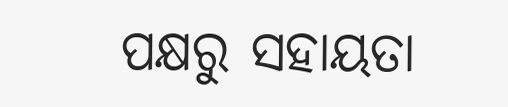ପକ୍ଷରୁ ସହାୟତା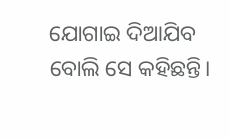ଯୋଗାଇ ଦିଆଯିବ ବୋଲି ସେ କହିଛନ୍ତି।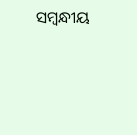ସମ୍ବନ୍ଧୀୟ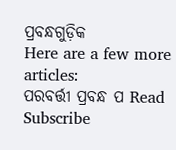ପ୍ରବନ୍ଧଗୁଡ଼ିକ
Here are a few more articles:
ପରବର୍ତ୍ତୀ ପ୍ରବନ୍ଧ ପ Read
Subscribe